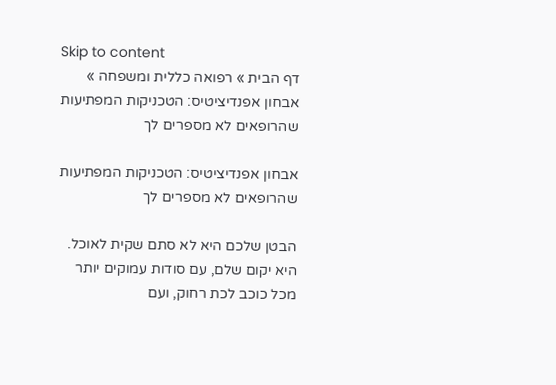Skip to content
דף הבית » רפואה כללית ומשפחה » אבחון אפנדיציטיס: הטכניקות המפתיעות שהרופאים לא מספרים לך

אבחון אפנדיציטיס: הטכניקות המפתיעות שהרופאים לא מספרים לך

הבטן שלכם היא לא סתם שקית לאוכל. היא יקום שלם, עם סודות עמוקים יותר מכל כוכב לכת רחוק, ועם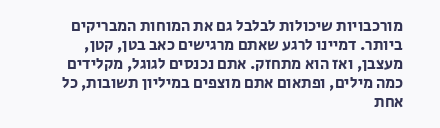מורכבויות שיכולות לבלבל גם את המוחות המבריקים ביותר. דמיינו לרגע שאתם מרגישים כאב בטן, קטן, מעצבן, ואז הוא מתחזק. אתם נכנסים לגוגל, מקלידים כמה מילים, ופתאום אתם מוצפים במיליון תשובות, כל אחת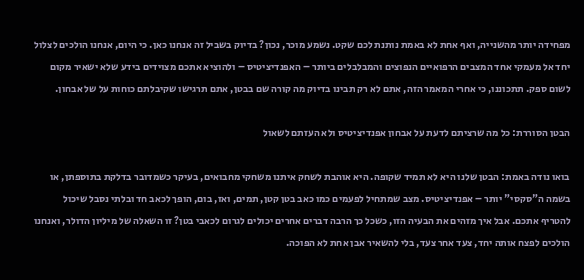מפחידה יותר מהשנייה, ואף אחת לא באמת נותנת לכם שקט. נשמע מוכר, נכון? בדיוק בשביל זה אנחנו כאן. כי היום, אנחנו הולכים לצלול יחד אל מעמקי אחד המצבים הרפואיים הנפוצים והמבלבלים ביותר – האפנדיציטיס – ולהוציא אתכם מצוידים בידע שלא ישאיר מקום לשום ספק. תתכוננו, כי אחרי המאמר הזה, אתם לא רק תבינו בדיוק מה קורה שם בבטן, אתם תרגישו שקיבלתם כוחות על של אבחון.

הבטן הסוררת: כל מה שרציתם לדעת על אבחון אפנדיציטיס ולא העזתם לשאול

בואו נודה באמת: הבטן שלנו היא לא תמיד שקופה. היא אוהבת לשחק איתנו משחקי מחבואים, בעיקר כשמדובר בדלקת בתוספתן, או בשמה ה"סקסי" יותר – אפנדיציטיס. מצב שמתחיל לפעמים כמו כאב בטן קטן, תמים, ואז, בום, הופך לכאב חד ובלתי נסבל שיכול להטריף אתכם. אבל איך מזהים את הבעיה הזו, כשכל כך הרבה דברים אחרים יכולים לגרום לכאבי בטן? זו השאלה של מיליון הדולר, ואנחנו הולכים לפצח אותה יחד, צעד אחר צעד, בלי להשאיר אבן אחת לא הפוכה.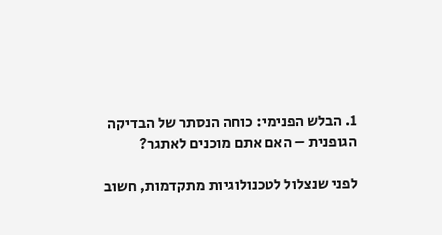1. הבלש הפנימי: כוחה הנסתר של הבדיקה הגופנית – האם אתם מוכנים לאתגר?

לפני שנצלול לטכנולוגיות מתקדמות, חשוב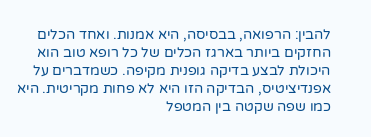להבין: הרפואה, בבסיסה, היא אמנות. ואחד הכלים החזקים ביותר בארגז הכלים של כל רופא טוב הוא היכולת לבצע בדיקה גופנית מקיפה. כשמדברים על אפנדיציטיס, הבדיקה הזו היא לא פחות מקריטית. היא כמו שפה שקטה בין המטפל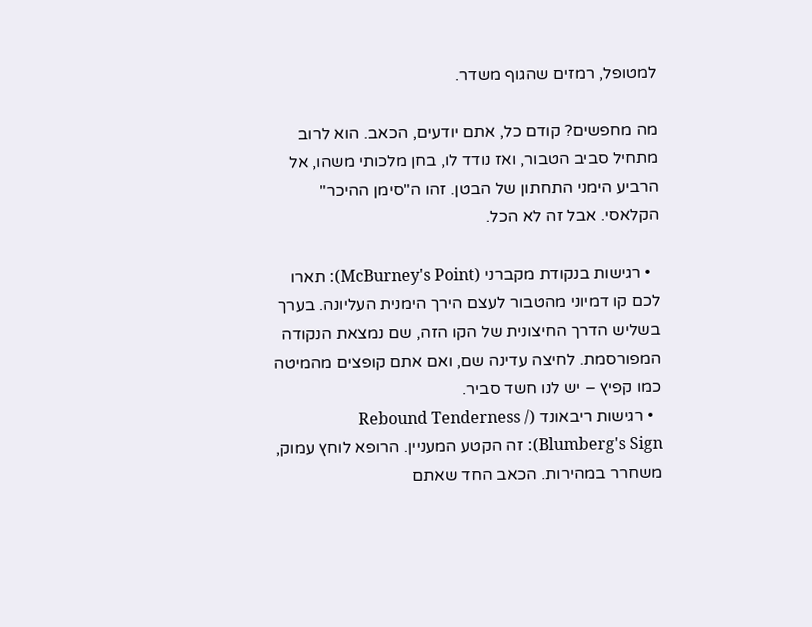למטופל, רמזים שהגוף משדר.

מה מחפשים? קודם כל, אתם יודעים, הכאב. הוא לרוב מתחיל סביב הטבור, ואז נודד לו, בחן מלכותי משהו, אל הרביע הימני התחתון של הבטן. זהו ה"סימן ההיכר" הקלאסי. אבל זה לא הכל.

  • רגישות בנקודת מקברני (McBurney's Point): תארו לכם קו דמיוני מהטבור לעצם הירך הימנית העליונה. בערך בשליש הדרך החיצונית של הקו הזה, שם נמצאת הנקודה המפורסמת. לחיצה עדינה שם, ואם אתם קופצים מהמיטה כמו קפיץ – יש לנו חשד סביר.
  • רגישות ריבאונד (Rebound Tenderness / Blumberg's Sign): זה הקטע המעניין. הרופא לוחץ עמוק, משחרר במהירות. הכאב החד שאתם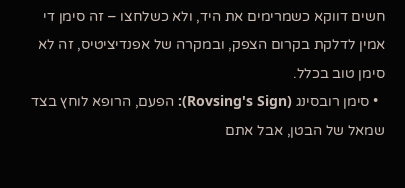חשים דווקא כשמרימים את היד, ולא כשלחצו – זה סימן די אמין לדלקת בקרום הצפק, ובמקרה של אפנדיציטיס, זה לא סימן טוב בכלל.
  • סימן רובסינג (Rovsing's Sign): הפעם, הרופא לוחץ בצד שמאל של הבטן, אבל אתם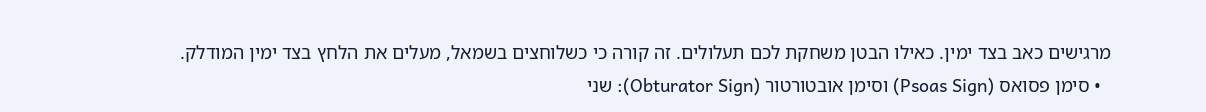מרגישים כאב בצד ימין. כאילו הבטן משחקת לכם תעלולים. זה קורה כי כשלוחצים בשמאל, מעלים את הלחץ בצד ימין המודלק.
  • סימן פסואס (Psoas Sign) וסימן אובטורטור (Obturator Sign): שני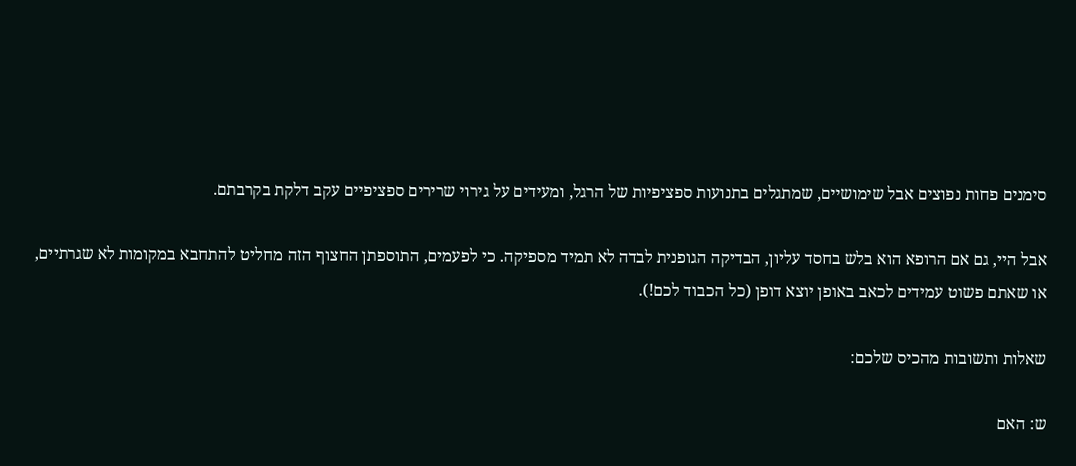סימנים פחות נפוצים אבל שימושיים, שמתגלים בתנועות ספציפיות של הרגל, ומעידים על גירוי שרירים ספציפיים עקב דלקת בקרבתם.

אבל היי, גם אם הרופא הוא בלש בחסד עליון, הבדיקה הגופנית לבדה לא תמיד מספיקה. כי לפעמים, התוספתן החצוף הזה מחליט להתחבא במקומות לא שגרתיים, או שאתם פשוט עמידים לכאב באופן יוצא דופן (כל הכבוד לכם!).

שאלות ותשובות מהכיס שלכם:

ש: האם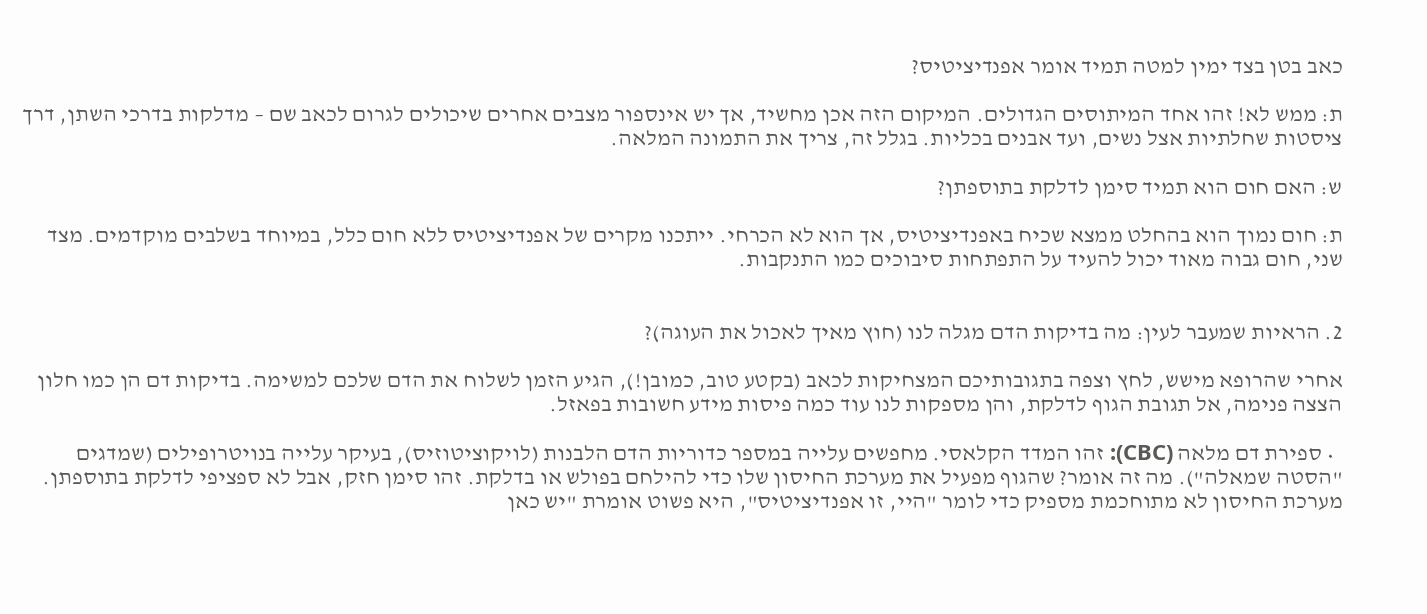כאב בטן בצד ימין למטה תמיד אומר אפנדיציטיס?

ת: ממש לא! זהו אחד המיתוסים הגדולים. המיקום הזה אכן מחשיד, אך יש אינספור מצבים אחרים שיכולים לגרום לכאב שם – מדלקות בדרכי השתן, דרך ציסטות שחלתיות אצל נשים, ועד אבנים בכליות. בגלל זה, צריך את התמונה המלאה.

ש: האם חום הוא תמיד סימן לדלקת בתוספתן?

ת: חום נמוך הוא בהחלט ממצא שכיח באפנדיציטיס, אך הוא לא הכרחי. ייתכנו מקרים של אפנדיציטיס ללא חום כלל, במיוחד בשלבים מוקדמים. מצד שני, חום גבוה מאוד יכול להעיד על התפתחות סיבוכים כמו התנקבות.


2. הראיות שמעבר לעין: מה בדיקות הדם מגלה לנו (חוץ מאיך לאכול את העוגה)?

אחרי שהרופא מישש, לחץ וצפה בתגובותיכם המצחיקות לכאב (בקטע טוב, כמובן!), הגיע הזמן לשלוח את הדם שלכם למשימה. בדיקות דם הן כמו חלון הצצה פנימה, אל תגובת הגוף לדלקת, והן מספקות לנו עוד כמה פיסות מידע חשובות בפאזל.

  • ספירת דם מלאה (CBC): זהו המדד הקלאסי. מחפשים עלייה במספר כדוריות הדם הלבנות (לויקוציטוזיס), בעיקר עלייה בנויטרופילים (שמדגים "הסטה שמאלה"). מה זה אומר? שהגוף מפעיל את מערכת החיסון שלו כדי להילחם בפולש או בדלקת. זהו סימן חזק, אבל לא ספציפי לדלקת בתוספתן. מערכת החיסון לא מתוחכמת מספיק כדי לומר "היי, זו אפנדיציטיס", היא פשוט אומרת "יש כאן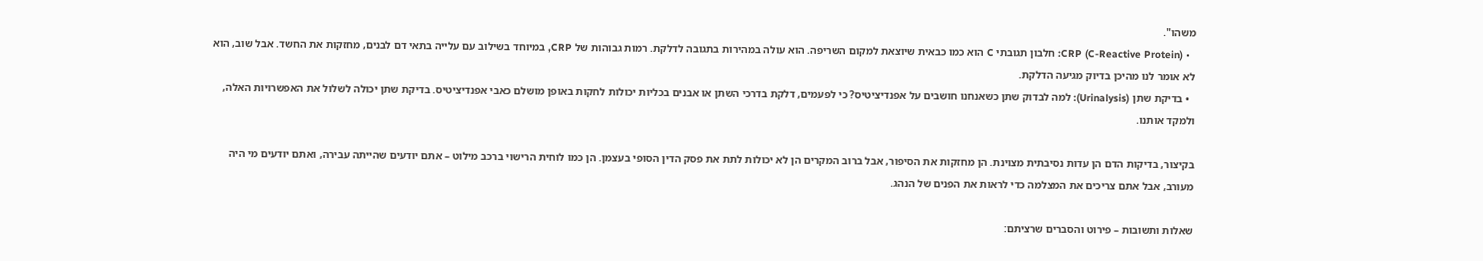משהו".
  • CRP (C-Reactive Protein): חלבון תגובתי C הוא כמו כבאית שיוצאת למקום השריפה. הוא עולה במהירות בתגובה לדלקת. רמות גבוהות של CRP, במיוחד בשילוב עם עלייה בתאי דם לבנים, מחזקות את החשד. אבל שוב, הוא לא אומר לנו מהיכן בדיוק מגיעה הדלקת.
  • בדיקת שתן (Urinalysis): למה לבדוק שתן כשאנחנו חושבים על אפנדיציטיס? כי לפעמים, דלקת בדרכי השתן או אבנים בכליות יכולות לחקות באופן מושלם כאבי אפנדיציטיס. בדיקת שתן יכולה לשלול את האפשרויות האלה, ולמקד אותנו.

בקיצור, בדיקות הדם הן עדות נסיבתית מצוינת. הן מחזקות את הסיפור, אבל ברוב המקרים הן לא יכולות לתת את פסק הדין הסופי בעצמן. הן כמו לוחית הרישוי ברכב מילוט – אתם יודעים שהייתה עבירה, ואתם יודעים מי היה מעורב, אבל אתם צריכים את המצלמה כדי לראות את הפנים של הנהג.

שאלות ותשובות – פירוט והסברים שרציתם: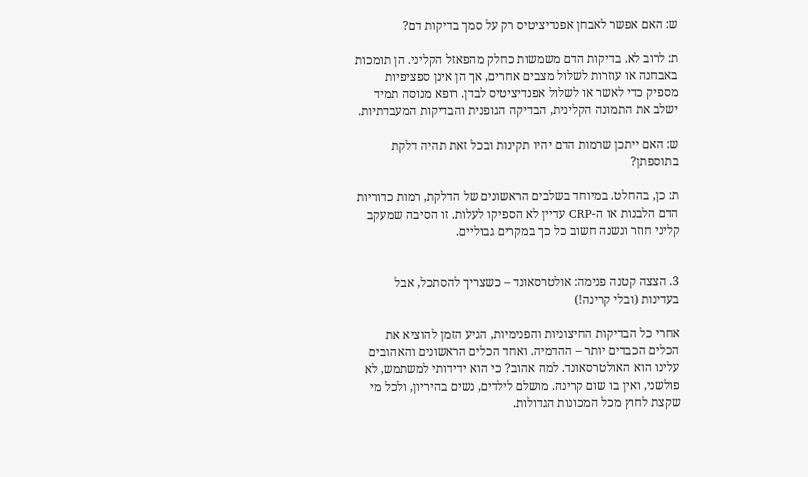ש: האם אפשר לאבחן אפנדיציטיס רק על סמך בדיקות דם?

ת: לרוב לא. בדיקות הדם משמשות כחלק מהפאזל הקליני. הן תומכות באבחנה או עוזרות לשלול מצבים אחרים, אך הן אינן ספציפיות מספיק כדי לאשר או לשלול אפנדיציטיס לבדן. רופא מנוסה תמיד ישלב את התמונה הקלינית, הבדיקה הגופנית והבדיקות המעבדתיות.

ש: האם ייתכן שרמות הדם יהיו תקינות ובכל זאת תהיה דלקת בתוספתן?

ת: כן, בהחלט. במיוחד בשלבים הראשונים של הדלקת, רמות כדוריות הדם הלבנות או ה-CRP עדיין לא הספיקו לעלות. זו הסיבה שמעקב קליני חוזר ונשנה חשוב כל כך במקרים גבוליים.


3. הצצה קטנה פנימה: אולטרסאונד – כשצריך להסתכל, אבל בעדינות (ובלי קרינה!)

אחרי כל הבדיקות החיצוניות והפנימיות, הגיע הזמן להוציא את הכלים הכבדים יותר – ההדמיה. ואחד הכלים הראשונים והאהובים עלינו הוא האולטרסאונד. למה אהוב? כי הוא ידידותי למשתמש, לא פולשני, ואין בו שום קרינה. מושלם לילדים, נשים בהיריון, ולכל מי שקצת לחוץ מכל המכונות הגדולות.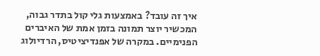איך זה עובד? באמצעות גלי קול בתדר גבוה, המכשיר יוצר תמונה בזמן אמת של האיברים הפנימיים. במקרה של אפנדיציטיס, הרדיולוג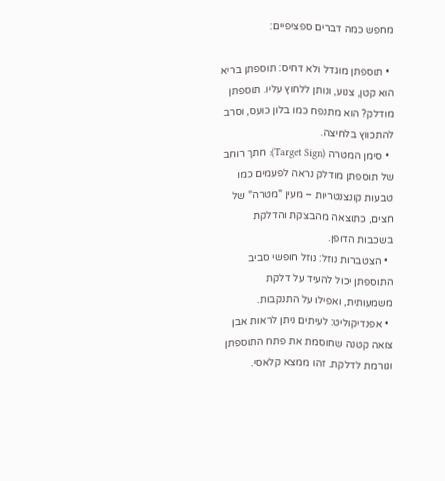מחפש כמה דברים ספציפיים:

  • תוספתן מוגדל ולא דחיס: תוספתן בריא הוא קטן, צנוע, ונותן ללחוץ עליו. תוספתן מודלק? הוא מתנפח כמו בלון כועס, וסרב להתכווץ בלחיצה.
  • סימן המטרה (Target Sign): חתך רוחב של תוספתן מודלק נראה לפעמים כמו טבעות קונצנטריות – מעין "מטרה" של חצים, כתוצאה מהבצקת והדלקת בשכבות הדופן.
  • הצטברות נוזל: נוזל חופשי סביב התוספתן יכול להעיד על דלקת משמעותית, ואפילו על התנקבות.
  • אפנדיקוליט: לעיתים ניתן לראות אבן צואה קטנה שחוסמת את פתח התוספתן וגורמת לדלקת. זהו ממצא קלאסי.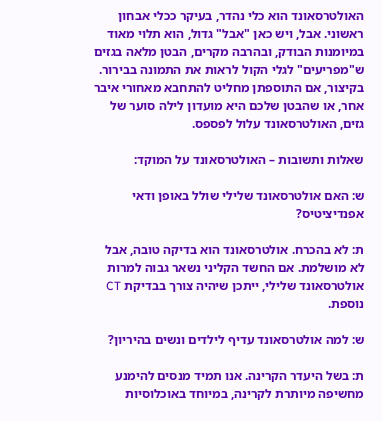האולטרסאונד הוא כלי נהדר, בעיקר ככלי אבחון ראשוני. אבל, ויש כאן "אבל" גדול, הוא תלוי מאוד במיומנות הבודק, ובהרבה מקרים, הבטן מלאה בגזים ש"מפריעים" לגלי הקול לראות את התמונה בבירור. בקיצור, אם התוספתן מחליט להתחבא מאחורי איבר אחר, או שהבטן שלכם היא מועדון לילה סוער של גזים, האולטרסאונד עלול לפספס.

שאלות ותשובות – האולטרסאונד על המוקד:

ש: האם אולטרסאונד שלילי שולל באופן ודאי אפנדיציטיס?

ת: לא בהכרח. אולטרסאונד הוא בדיקה טובה, אבל לא מושלמת. אם החשד הקליני נשאר גבוה למרות אולטרסאונד שלילי, ייתכן שיהיה צורך בבדיקת CT נוספת.

ש: למה אולטרסאונד עדיף לילדים ונשים בהיריון?

ת: בשל היעדר הקרינה. אנו תמיד מנסים להימנע מחשיפה מיותרת לקרינה, במיוחד באוכלוסיות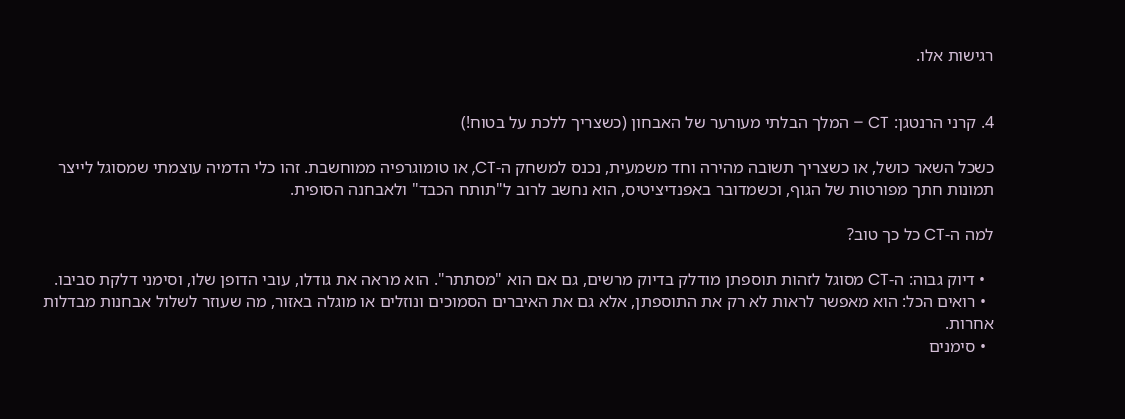רגישות אלו.


4. קרני הרנטגן: CT – המלך הבלתי מעורער של האבחון (כשצריך ללכת על בטוח!)

כשכל השאר כושל, או כשצריך תשובה מהירה וחד משמעית, נכנס למשחק ה-CT, או טומוגרפיה ממוחשבת. זהו כלי הדמיה עוצמתי שמסוגל לייצר תמונות חתך מפורטות של הגוף, וכשמדובר באפנדיציטיס, הוא נחשב לרוב ל"תותח הכבד" ולאבחנה הסופית.

למה ה-CT כל כך טוב?

  • דיוק גבוה: ה-CT מסוגל לזהות תוספתן מודלק בדיוק מרשים, גם אם הוא "מסתתר". הוא מראה את גודלו, עובי הדופן שלו, וסימני דלקת סביבו.
  • רואים הכל: הוא מאפשר לראות לא רק את התוספתן, אלא גם את האיברים הסמוכים ונוזלים או מוגלה באזור, מה שעוזר לשלול אבחנות מבדלות אחרות.
  • סימנים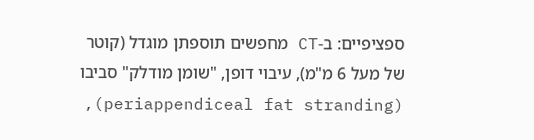ספציפיים: ב-CT מחפשים תוספתן מוגדל (קוטר של מעל 6 מ"מ), עיבוי דופן, "שומן מודלק" סביבו (periappendiceal fat stranding),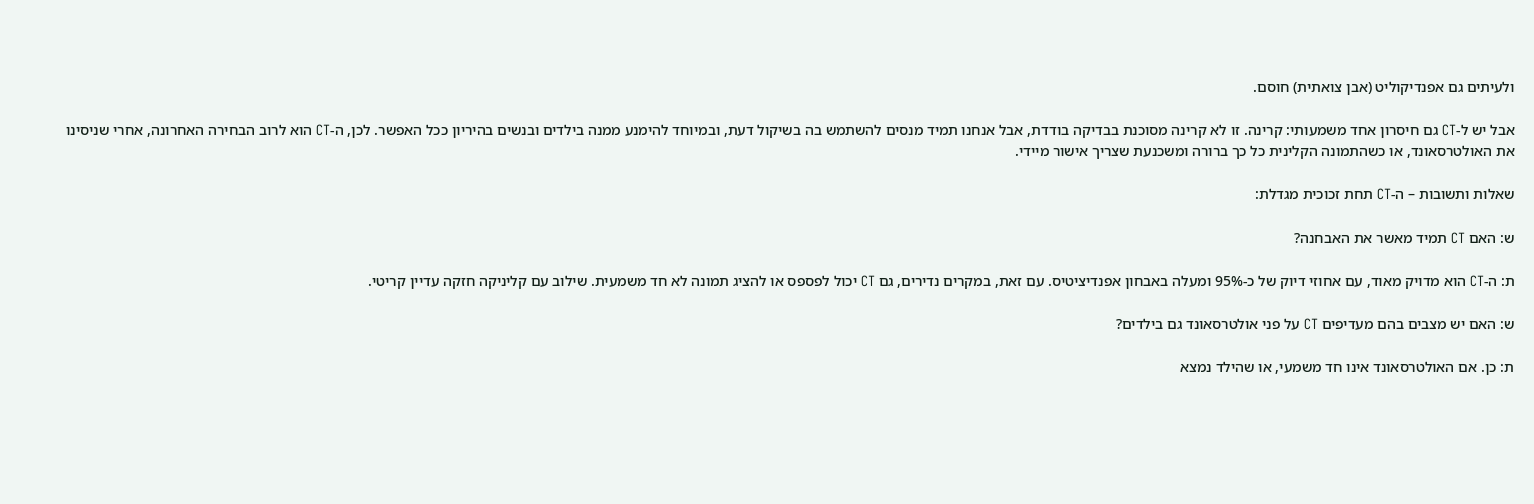ולעיתים גם אפנדיקוליט (אבן צואתית) חוסם.

אבל יש ל-CT גם חיסרון אחד משמעותי: קרינה. זו לא קרינה מסוכנת בבדיקה בודדת, אבל אנחנו תמיד מנסים להשתמש בה בשיקול דעת, ובמיוחד להימנע ממנה בילדים ובנשים בהיריון ככל האפשר. לכן, ה-CT הוא לרוב הבחירה האחרונה, אחרי שניסינו את האולטרסאונד, או כשהתמונה הקלינית כל כך ברורה ומשכנעת שצריך אישור מיידי.

שאלות ותשובות – ה-CT תחת זכוכית מגדלת:

ש: האם CT תמיד מאשר את האבחנה?

ת: ה-CT הוא מדויק מאוד, עם אחוזי דיוק של כ-95% ומעלה באבחון אפנדיציטיס. עם זאת, במקרים נדירים, גם CT יכול לפספס או להציג תמונה לא חד משמעית. שילוב עם קליניקה חזקה עדיין קריטי.

ש: האם יש מצבים בהם מעדיפים CT על פני אולטרסאונד גם בילדים?

ת: כן. אם האולטרסאונד אינו חד משמעי, או שהילד נמצא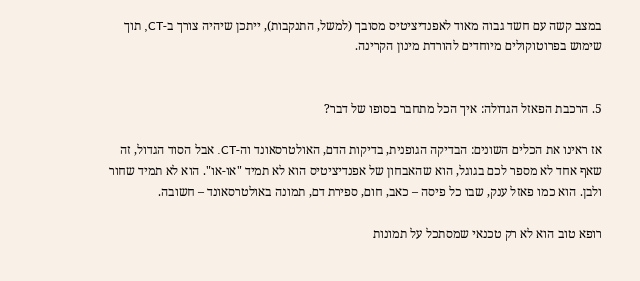במצב קשה עם חשד גבוה מאוד לאפנדיציטיס מסובך (למשל, התנקבות), ייתכן שיהיה צורך ב-CT, תוך שימוש בפרוטוקולים מיוחדים להורדת מינון הקרינה.


5. הרכבת הפאזל הגדולה: איך הכל מתחבר בסופו של דבר?

אז ראינו את הכלים השונים: הבדיקה הגופנית, בדיקות הדם, האולטרסאונד וה-CT. אבל הסוד הגדול, זה שאף אחד לא מספר לכם בגוגל, הוא שהאבחון של אפנדיציטיס הוא לא תמיד "או-או". הוא לא תמיד שחור ולבן. הוא כמו פאזל ענק, שבו כל פיסה – כאב, חום, ספירת דם, תמונה באולטרסאונד – חשובה.

רופא טוב הוא לא רק טכנאי שמסתכל על תמונות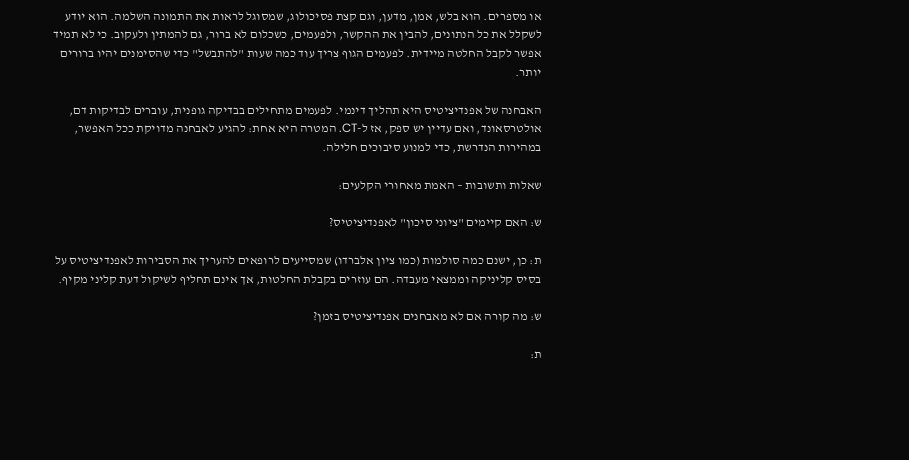או מספרים. הוא בלש, אמן, מדען, וגם קצת פסיכולוג, שמסוגל לראות את התמונה השלמה. הוא יודע לשקלל את כל הנתונים, להבין את ההקשר, ולפעמים, כשכלום לא ברור, גם להמתין ולעקוב. כי לא תמיד אפשר לקבל החלטה מיידית. לפעמים הגוף צריך עוד כמה שעות "להתבשל" כדי שהסימנים יהיו ברורים יותר.

האבחנה של אפנדיציטיס היא תהליך דינמי. לפעמים מתחילים בבדיקה גופנית, עוברים לבדיקות דם, אולטרסאונד, ואם עדיין יש ספק, אז ל-CT. המטרה היא אחת: להגיע לאבחנה מדויקת ככל האפשר, במהירות הנדרשת, כדי למנוע סיבוכים חלילה.

שאלות ותשובות – האמת מאחורי הקלעים:

ש: האם קיימים "ציוני סיכון" לאפנדיציטיס?

ת: כן, ישנם כמה סולמות (כמו ציון אלברדו) שמסייעים לרופאים להעריך את הסבירות לאפנדיציטיס על בסיס קליניקה וממצאי מעבדה. הם עוזרים בקבלת החלטות, אך אינם תחליף לשיקול דעת קליני מקיף.

ש: מה קורה אם לא מאבחנים אפנדיציטיס בזמן?

ת: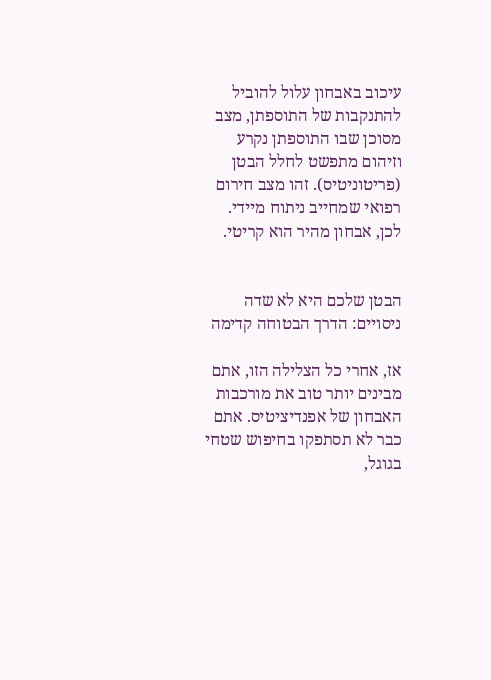עיכוב באבחון עלול להוביל להתנקבות של התוספתן, מצב מסוכן שבו התוספתן נקרע וזיהום מתפשט לחלל הבטן (פריטוניטיס). זהו מצב חירום רפואי שמחייב ניתוח מיידי. לכן, אבחון מהיר הוא קריטי.


הבטן שלכם היא לא שדה ניסויים: הדרך הבטוחה קדימה

אז, אחרי כל הצלילה הזו, אתם מבינים יותר טוב את מורכבות האבחון של אפנדיציטיס. אתם כבר לא תסתפקו בחיפוש שטחי בגוגל,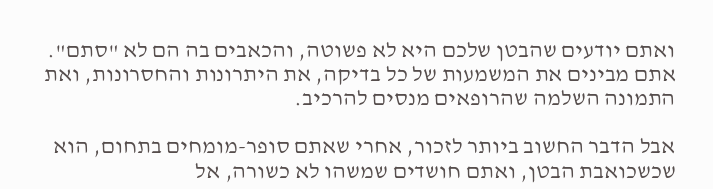ואתם יודעים שהבטן שלכם היא לא פשוטה, והכאבים בה הם לא "סתם". אתם מבינים את המשמעות של כל בדיקה, את היתרונות והחסרונות, ואת התמונה השלמה שהרופאים מנסים להרכיב.

אבל הדבר החשוב ביותר לזכור, אחרי שאתם סופר-מומחים בתחום, הוא שכשכואבת הבטן, ואתם חושדים שמשהו לא כשורה, אל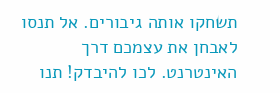תשחקו אותה גיבורים. אל תנסו לאבחן את עצמכם דרך האינטרנט. לכו להיבדק! תנו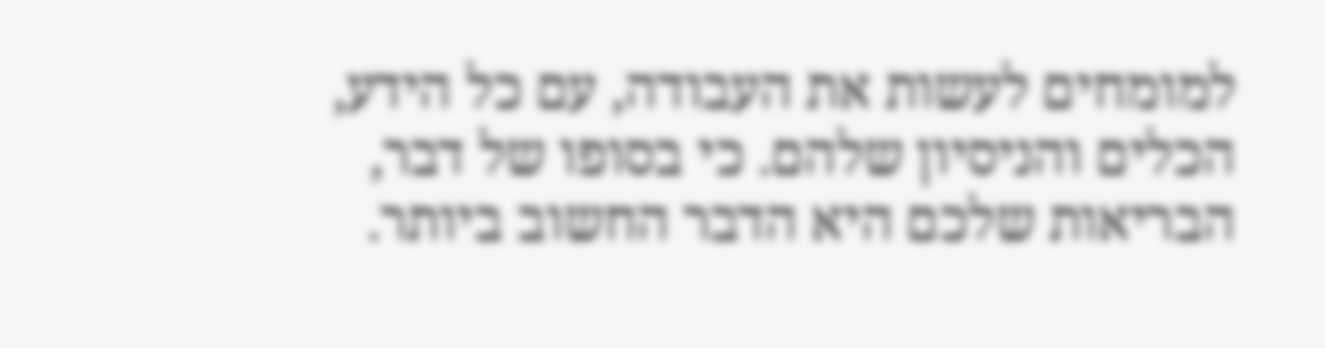למומחים לעשות את העבודה, עם כל הידע, הכלים והניסיון שלהם. כי בסופו של דבר, הבריאות שלכם היא הדבר החשוב ביותר.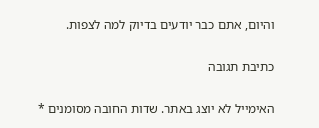והיום, אתם כבר יודעים בדיוק למה לצפות.

כתיבת תגובה

האימייל לא יוצג באתר. שדות החובה מסומנים *